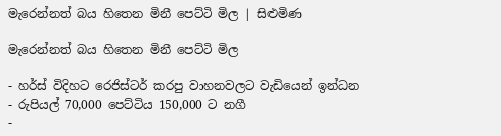මැරෙන්නත් බය හිතෙන මිනී පෙට්ටි මිල | සිළුමිණ

මැරෙන්නත් බය හිතෙන මිනී පෙට්ටි මිල

- හර්ස් විදිහට රෙජිස්ටර් කරපු වාහනවලට වැඩියෙන් ඉන්ධන
- රුපියල් 70,000 පෙට්ටිය 150,000 ට නගී
-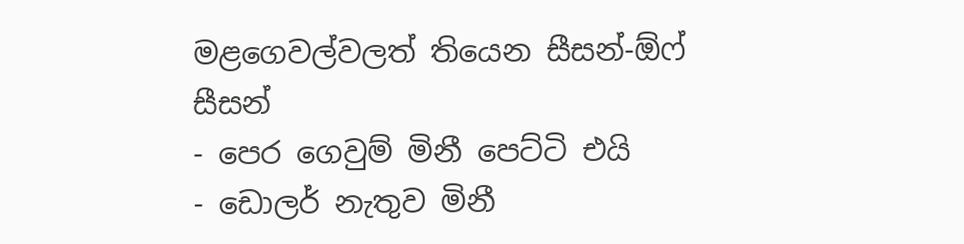මළගෙවල්වලත් තියෙන සීසන්-ඕෆ් සීසන්
- පෙර ගෙවුම් මිනී පෙට්ටි එයි
- ඩොලර් නැතුව මිනී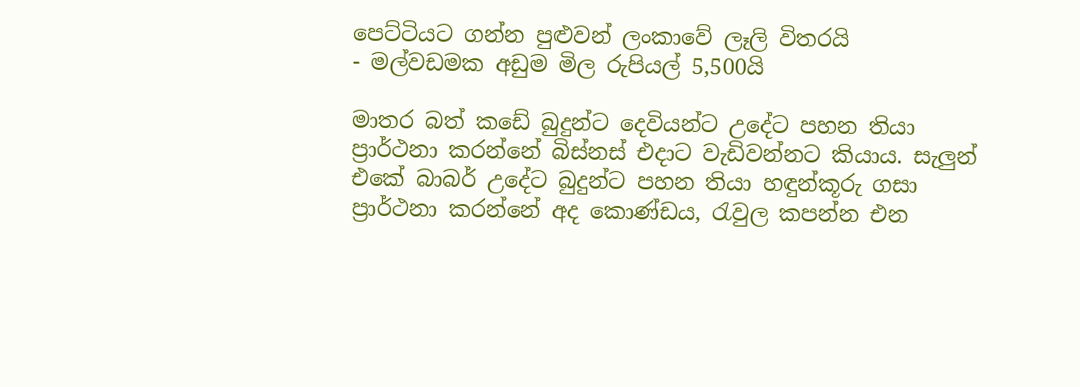පෙට්ටියට ගන්න පුළුවන් ලංකාවේ ලෑලි විතරයි
- මල්වඩමක අඩුම මිල රුපියල් 5,500යි

මාතර බත් කඩේ බුදුන්ට දෙවියන්ට උදේට පහන තියා ප්‍රාර්ථනා කරන්නේ බිස්නස් එදාට වැඩිවන්නට කියාය. සැලුන් එකේ බාබර් උදේට බුදුන්ට පහන තියා හඳුන්කූරු ගසා ප්‍රාර්ථනා කරන්නේ අද කොණ්ඩය, රැවුල කපන්න එන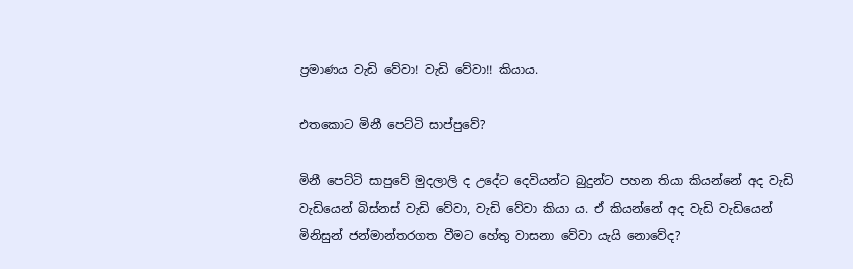ප්‍රමාණය වැඩි වේවා! වැඩි වේවා!! කියාය.

එතකොට මිනී පෙට්ටි සාප්පුවේ?

මිනී පෙට්ටි සාපුවේ මුදලාලි ද උදේට දෙවියන්ට බුදුන්ට පහන තියා කියන්නේ අද වැඩි වැඩියෙන් බිස්නස් වැඩි වේවා, වැඩි වේවා කියා ය. ඒ කියන්නේ අද වැඩි වැඩියෙන් මිනිසුන් ජන්මාන්තරගත වීමට හේතු වාසනා වේවා යැයි නොවේද?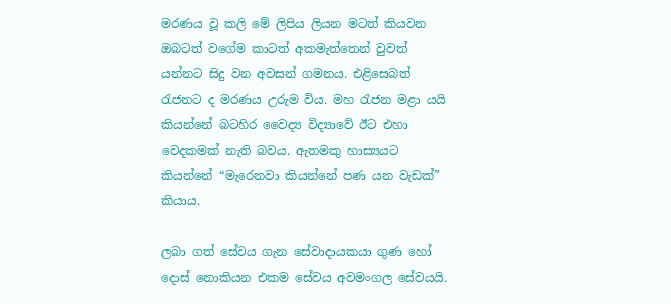මරණය වූ කලි මේ ලිපිය ලියන මටත් කියවන ඔබටත් වගේම කාටත් අකමැත්තෙන් වුවත් යන්නට සිදු වන අවසන් ගමනය. එළිස‍ෙබත් රැජනට ද මරණය උරුම විය. මහ රැජන මළා යයි කියන්නේ බටහිර වෛද්‍ය විද්‍යාවේ ඊට එහා වෙදකමක් නැති බවය. ඇතමකු හාස්‍යයට කියන්නේ “මැරෙනවා කියන්නේ පණ යන වැඩක්” කියාය.

ලබා ගත් සේවය ගැන සේවාදායකයා ගුණ හෝ දොස් නොකියන එකම සේවය අවමංගල සේවයයි.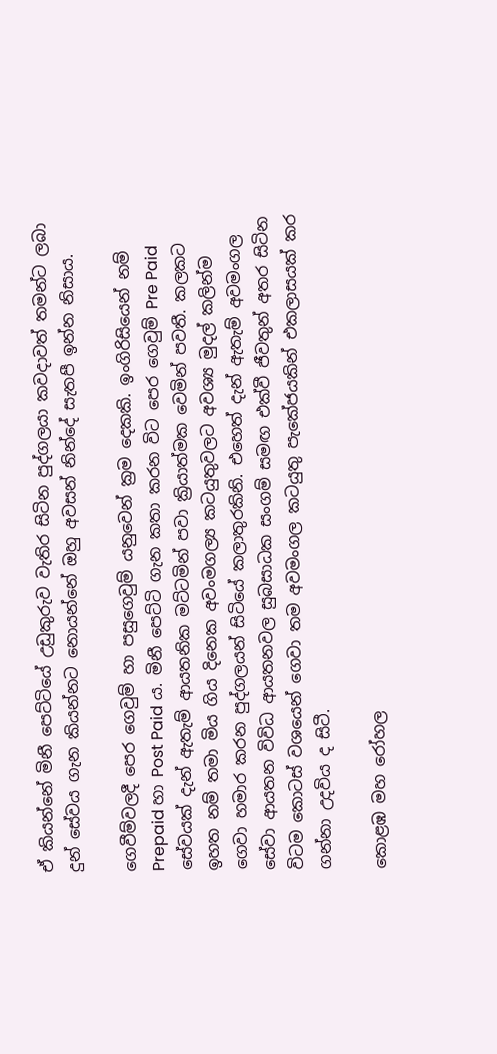ඒ කියන්නේ මිනී පෙට්ටියේ උඩුකුරුව වැතිර සිටින පුද්ගලයා කවදාවත් තමන්ට ලබා දුන් සේවය ගැන කියන්නට නොයන්නේ ඔහු අවසන් නින්දේ සැතපී ඉන්න නිසාය.

ගෙවීම්වලදී පෙර ගෙවුම් හා පසුගෙවුම් යනුවෙන් ක්‍රම දෙකකි. ඉංගිරිසියෙන් නම් Prepaid හා Post Paid ය. මිනී පෙට්ටි ගැන කතා කරන විට පෙර ගෙවුම් Pre Paid සේවයක් දැන් ඇතැම් ආයතනික මට්ටමින් පවා ක්‍රියාත්මක වෙමින් පවතී. කලකට ඉහත නම් තමා මිය ගිය දිනෙක අවංමගල්‍ය කටයුතුවලට අවශ්‍ය මුදල් කලින්ම ගෙවා හමාර කරන පුද්ගලයන් සිටියේ කලාතුරකිනි. එහෙත් දැන් ඇතැම් අවමංගල සේවා ආයතන විවිධ ආයතනවල සුබසාධක සංගම් සමඟ එක්වී ජීවතුන් අතර සිටින විටම කොටස් වශයෙන් ගෙවා තම අවමංගල කටයුතු පැකේජයකින් එකලාසයක් කර ගන්නා උදවිය ද සිටී.

කොළඹ මහ රෝහල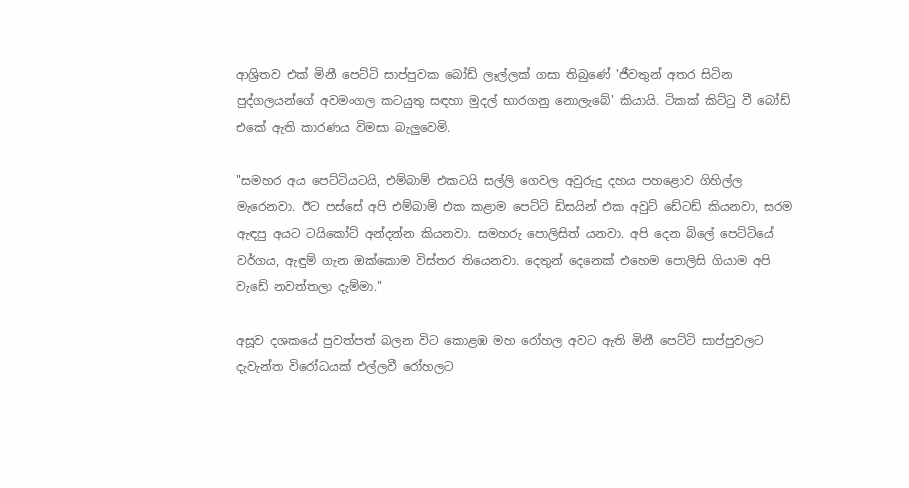ආශ්‍රිතව එක් මිනී පෙට්ටි සාප්පුවක බෝඩ් ලෑල්ලක් ගසා තිබුණේ 'ජීවතුන් අතර සිටින පුද්ගලයන්ගේ අවමංගල කටයුතු සඳහා මුදල් භාරගනු නොලැබේ' කියායි. ටිකක් කිට්ටු වී බෝඩ් එකේ ඇති කාරණය විමසා බැලුවෙමි.

"සමහර අය පෙට්ටියටයි, එම්බාම් එකටයි සල්ලි ගෙවල අවුරුදු දහය පහළොව ගිහිල්ල මැරෙනවා. ඊට පස්සේ අපි එම්බාම් එක කළාම පෙට්ටි ඩිසයින් එක අවුට් ඩේටඩ් කියනවා, සරම ඇඳපු අයට ටයිකෝට් අන්දන්න කියනවා. සමහරු පොලිසිත් යනවා. අපි දෙන බිලේ පෙට්ටියේ වර්ගය, ඇඳුම් ගැන ඔක්කොම විස්තර තියෙනවා. දෙතුන් දෙනෙක් එහෙම පොලිසි ගියාම අපි වැඩේ නවත්තලා දැම්මා."

අසූව දශකයේ පුවත්පත් බලන විට කොළඹ මහ රෝහල අවට ඇති මිනී පෙට්ටි සාප්පුවලට දැවැන්ත විරෝධයක් එල්ලවී රෝහලට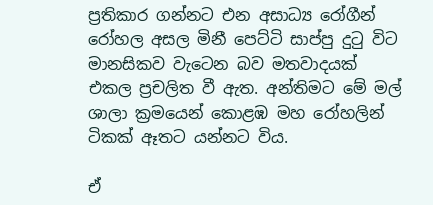ප්‍රතිකාර ගන්නට එන අසාධ්‍ය රෝගීන් රෝහල අසල මිනී පෙට්ටි සාප්පු දුටු විට මානසිකව වැටෙන බව මතවාදයක් එකල ප්‍රචලිත වී ඇත. අන්තිමට මේ මල් ශාලා ක්‍රමයෙන් කොළඹ මහ රෝහලින් ටිකක් ඈතට යන්නට විය.

ඒ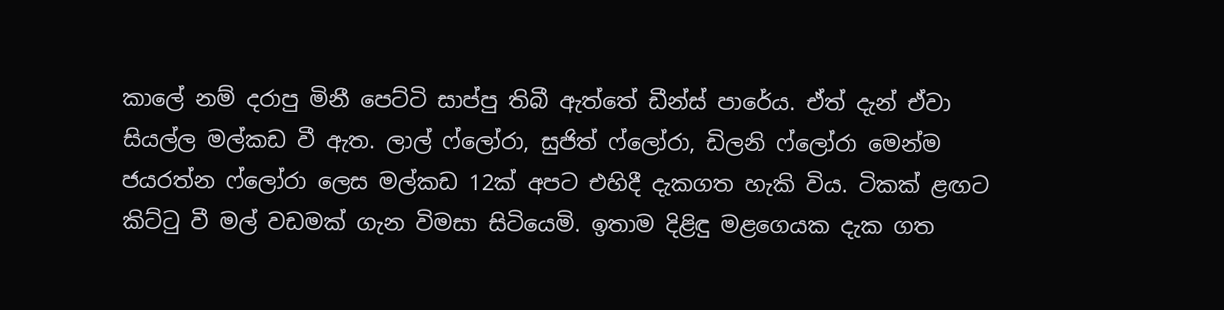කාලේ නම් දරාපු මිනී පෙට්ටි සාප්පු තිබී ඇත්තේ ඩීන්ස් පාරේය. ඒත් දැන් ඒවා සියල්ල මල්කඩ වී ඇත. ලාල් ෆ්ලෝරා, සුජිත් ෆ්ලෝරා, ඩිලනි ෆ්ලෝරා මෙන්ම ජයරත්න ෆ්ලෝරා ලෙස මල්කඩ 12ක් අපට එහිදී දැකගත හැකි විය. ටිකක් ළඟට කිට්ටු වී මල් වඩමක් ගැන විමසා සිටියෙමි. ඉතාම දිළිඳු මළගෙයක දැක ගත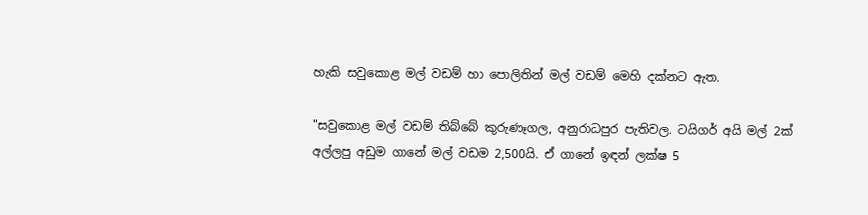හැකි සවුකොළ මල් වඩම් හා පොලිතින් මල් වඩම් මෙහි දක්නට ඇත.

"සවුකොළ මල් වඩම් තිබ්බේ කුරුණෑගල, අනුරාධපුර පැතිවල. ටයිගර් අයි මල් 2ක් අල්ලපු අඩුම ගානේ මල් වඩම 2,500යි. ඒ ගානේ ඉඳන් ලක්ෂ 5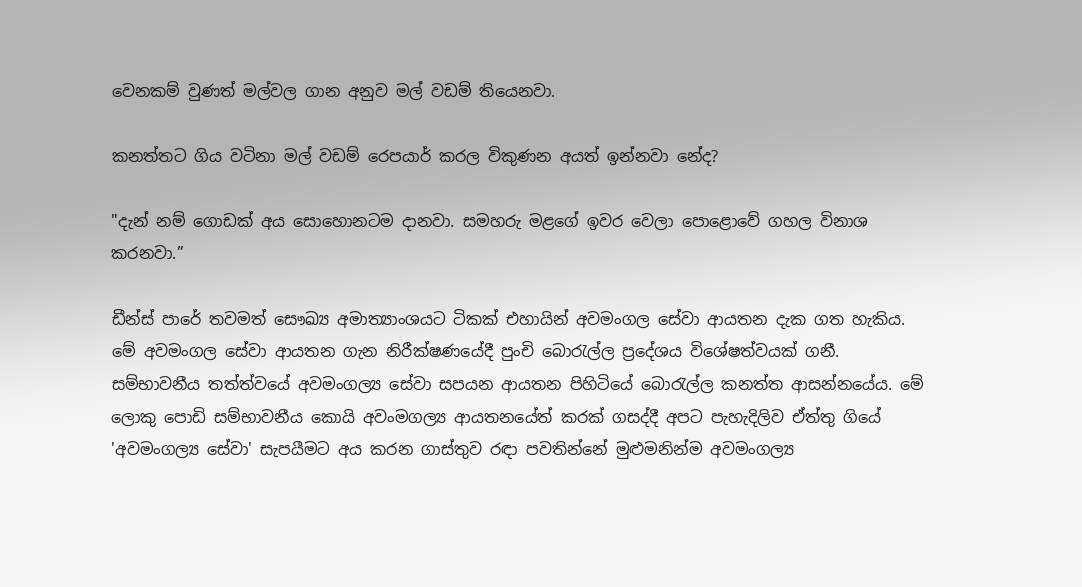වෙනකම් වුණත් මල්වල ගාන අනුව මල් වඩම් තියෙනවා.

කනත්තට ගිය වටිනා මල් වඩම් රෙපයාර් කරල විකුණන අයත් ඉන්නවා නේද?

"දැන් නම් ගොඩක් අය සොහොනටම දානවා. සමහරු මළගේ ඉවර වෙලා පොළොවේ ගහල විනාශ කරනවා.”

ඩීන්ස් පාරේ තවමත් සෞඛ්‍ය අමාත්‍යාංශයට ටිකක් එහායින් අවමංගල සේවා ආයතන දැක ගත හැකිය. මේ අවමංගල සේවා ආයතන ගැන නිරීක්ෂණයේදී පුංචි බොරැල්ල ප්‍රදේශය විශේෂත්වයක් ගනී. සම්භාවනීය තත්ත්වයේ අවමංගල්‍ය සේවා සපයන ආයතන පිහිටියේ බොරැල්ල කනත්ත ආසන්නයේය. මේ ලොකු පොඩි සම්භාවනීය කොයි අවංමගල්‍ය ආයතනයේත් කරක් ගසද්දී අපට පැහැදිලිව ඒත්තු ගියේ 'අවමංගල්‍ය සේවා' සැපයීමට අය කරන ගාස්තුව රඳා පවතින්නේ මුළුමනින්ම අවමංගල්‍ය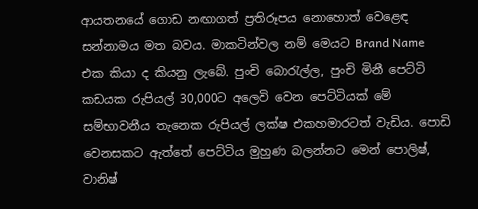ආයතනයේ ගොඩ නඟාගත් ප්‍රතිරූපය නොහොත් වෙ‍ළෙඳ සන්නාමය මත බවය. මාකටින්වල නම් මෙයට Brand Name එක කියා ද කියනු ලැබේ. පුංචි බොරැල්ල, පුංචි මිනී පෙට්ටි කඩයක රුපියල් 30,000ට අලෙවි වෙන පෙට්ටියක් මේ සම්භාවනීය තැනෙක රුපියල් ලක්ෂ එකහමාරටත් වැඩිය. පොඩි වෙනසකට ඇත්තේ පෙට්ටිය මුහුණ බලන්නට මෙන් පොලිෂ්, වානිෂ්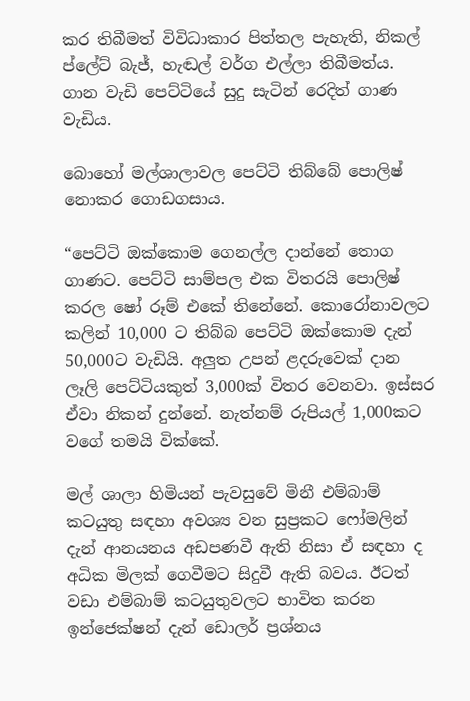කර තිබීමත් විවිධාකාර පිත්තල පැහැති, නිකල් ප්ලේට් බැජ්, හැඬල් වර්ග එල්ලා තිබීමත්ය. ගාන වැඩි පෙට්ටියේ සුදු සැටින් රෙදිත් ගාණ වැඩිය.

බොහෝ මල්ශාලාවල පෙට්ටි තිබ්බේ පොලිෂ් නොකර ගොඩගසාය.

“පෙට්ටි ඔක්කොම ගෙනල්ල දාන්නේ තොග ගාණට. පෙට්ටි සාම්පල එක විතරයි පොලිෂ් කරල ෂෝ රූම් එකේ තිනේනේ. කොරෝනාවලට කලින් 10,000 ට තිබ්බ පෙට්ටි ඔක්කොම දැන් 50,000ට වැඩියි. අලුත උපන් ළදරුවෙක් දාන ලෑලි පෙට්ටියකුත් 3,000ක් විතර වෙනවා. ඉස්සර ඒවා නිකන් දුන්නේ. නැත්නම් රුපියල් 1,000කට වගේ තමයි වික්කේ.

මල් ශාලා හිමියන් පැවසුවේ මිනී එම්බාම් කටයුතු සඳහා අවශ්‍ය වන සුප්‍රකට ෆෝමලින් දැන් ආනයනය අඩපණවී ඇති නිසා ඒ සඳහා ද අධික මිලක් ගෙවීමට සිදුවී ඇති බවය. ඊටත් වඩා එම්බාම් කටයුතුවලට භාවිත කරන ඉන්ජෙක්ෂන් දැන් ඩොලර් ප්‍රශ්නය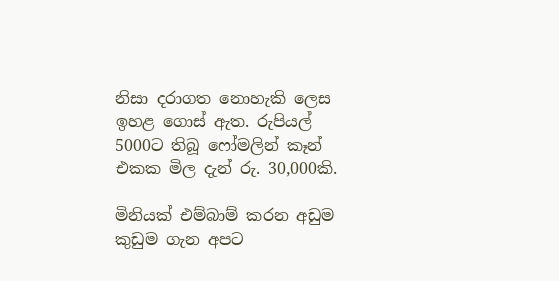නිසා දරාගත නොහැකි ලෙස ඉහළ ගොස් ඇත. රුපියල් 5000ට තිබූ ෆෝමලින් කෑන් එකක මිල දැන් රු. 30,000කි.

මිනියක් එම්බාම් කරන අඩුම කුඩුම ගැන අපට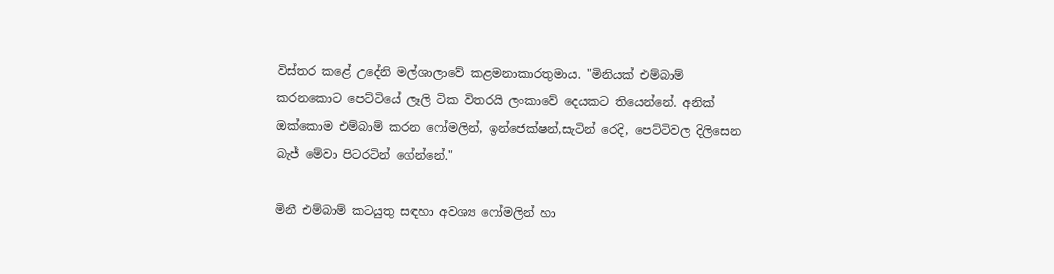විස්තර කළේ උදේනි මල්ශාලාවේ කළමනාකාරතුමාය. "මිනියක් එම්බාම් කරනකොට පෙට්ටියේ ලෑලි ටික විතරයි ලංකාවේ දෙයකට තියෙන්නේ. අනික් ඔක්කොම එම්බාම් කරන ෆෝමලින්, ඉන්ජෙක්ෂන්,සැටින් රෙදි, පෙට්ටිවල දිලිසෙන බැජ් මේවා පිටරටින් ගේන්නේ."

මිනී එම්බාම් කටයුතු සඳහා අවශ්‍ය ෆෝමලින් හා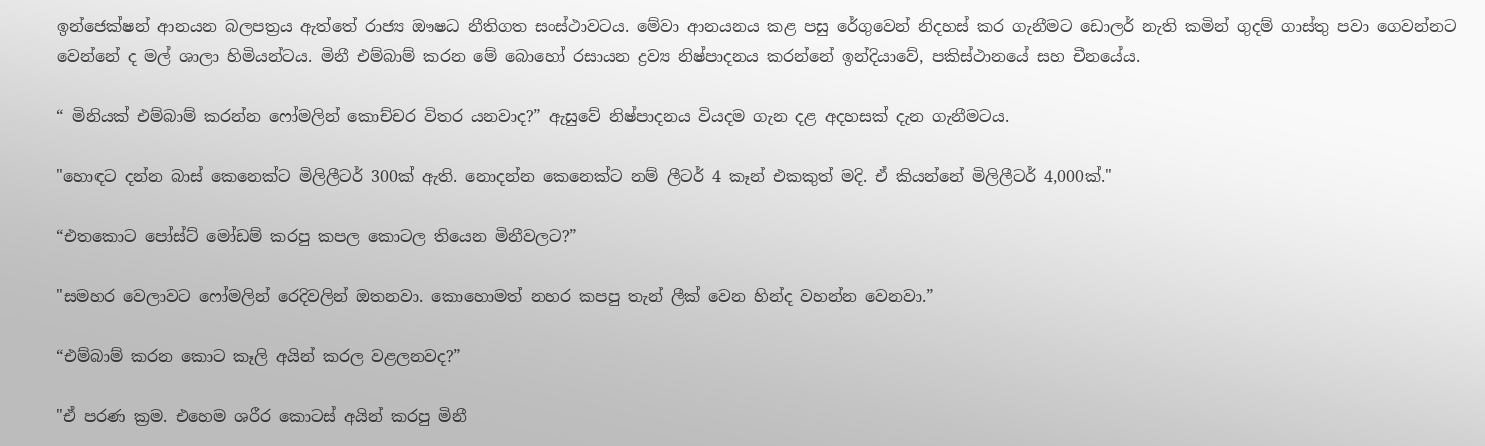ඉන්ජෙක්ෂන් ආනයන බලපත්‍රය ඇත්තේ රාජ්‍ය ඖෂධ නීතිගත සංස්ථාවටය. මේවා ආනයනය කළ පසු රේගුවෙන් නිදහස් කර ගැනීමට ඩොලර් නැති කමින් ගුදම් ගාස්තු පවා ගෙවන්නට වෙන්නේ ද මල් ශාලා හිමියන්ටය. මිනී එම්බාම් කරන මේ බොහෝ රසායන ද්‍රව්‍ය නිෂ්පාදනය කරන්නේ ඉන්දියාවේ, පකිස්ථානයේ සහ චීනයේය.

“ මිනියක් එම්බාම් කරන්න ෆෝමලින් කොච්චර විතර යනවාද?” ඇසුවේ නිෂ්පාදනය වියදම ගැන දළ අදහසක් දැන ගැනීමටය.

"හොඳට දන්න බාස් කෙනෙක්ට මිලිලීටර් 300ක් ඇති. නොදන්න කෙනෙක්ට නම් ලීටර් 4 කෑන් එකකුත් මදි. ඒ කියන්නේ මිලිලීටර් 4,000ක්."

“එතකොට පෝස්ට් මෝඩම් කරපු කපල කොටල තියෙන මිනීවලට?”

"සමහර වෙලාවට ෆෝමලින් රෙදිවලින් ඔතනවා. කොහොමත් නහර කපපු තැන් ලීක් වෙන හින්ද වහන්න වෙනවා.”

“එම්බාම් කරන කොට කෑලි අයින් කරල වළලනවද?”

"ඒ පරණ ක්‍රම. එහෙම ශරීර කොටස් අයින් කරපු මිනී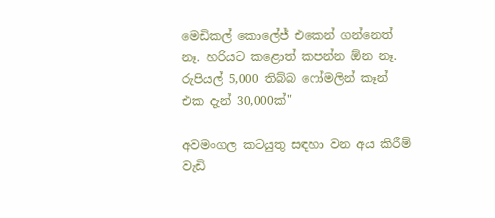මෙඩිකල් කොලේජ් එකෙන් ගන්නෙත් නෑ. හරියට කළොත් කපන්න ඕන නෑ. රුපියල් 5,000 තිබ්බ ෆෝමලින් කෑන් එක දැන් 30,000ක්"

අවමංගල කටයුතු සඳහා වන අය කිරීම් වැඩි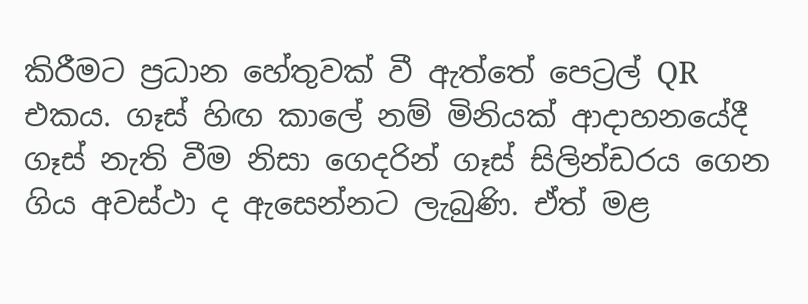කිරීමට ප්‍රධාන හේතුවක් වී ඇත්තේ පෙට්‍රල් QR එකය. ගෑස් හිඟ කාලේ නම් මිනියක් ආදාහනයේදී ගෑස් නැති වීම නිසා ගෙදරින් ගෑස් සිලින්ඩරය ගෙන ගිය අවස්ථා ද ඇසෙන්නට ලැබුණි. ඒත් මළ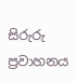සිරුරු ප්‍රවාහනය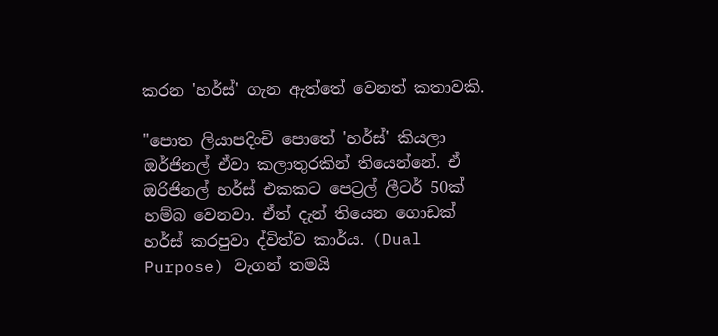කරන 'හර්ස්' ගැන ඇත්තේ වෙනත් කතාවකි.

"පොත ලියාපදිංචි පොතේ 'හර්ස්' කියලා ඔර්ජිනල් ඒවා කලාතුරකින් තියෙන්නේ. ඒ ඔරිජිනල් හර්ස් එකකට පෙට්‍රල් ලීටර් 50ක් හම්බ වෙනවා. ඒත් දැන් තියෙන ගොඩක් හර්ස් කරපුවා ද්විත්ව කාර්ය. (Dual Purpose) වැගන් තමයි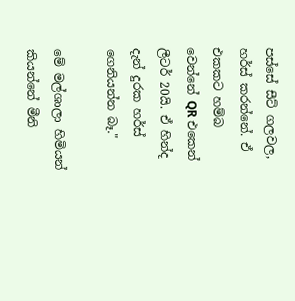පස්සේ සීට් ගලවල, හර්ස් කරන්නේ. ඒ එකකට හම්බ වෙන්නේ QR එකෙන් ලීටර් 20යි. ඒ හින්ද දැන් දුරක හර්ස් ගෙනියන්න බෑ."

මේ මල්ශාලා හිමියන් කියන්නේ මීනි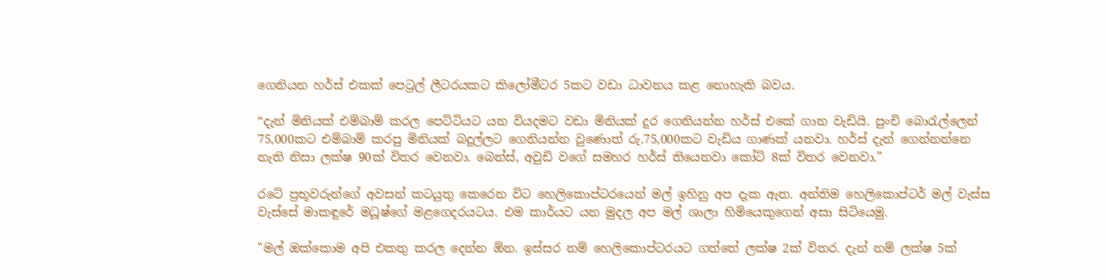ගෙනියන හර්ස් එකක් පෙට්‍රල් ලීටරයකට කිලෝමීටර 5කට වඩා ධාවනය කළ නොහැකි බවය.

“දැන් මිනියක් එම්බාම් කරල පෙට්ටියට යන වියදමට වඩා මිනියක් දුර ගෙනියන්න හර්ස් එකේ ගාන වැඩියි. පුංචි බොරැල්ලෙන් 75,000කට එම්බාම් කරපු මිනියක් බදුල්ලට ගෙනියන්න වුණොත් රු.75,000කට වැඩිය ගාණක් යනවා. හර්ස් දැන් ගෙන්නන්නෙ නැති නිසා ලක්ෂ 90ක් විතර වෙනවා. බෙන්ස්, අවුඩි වගේ සමහර හර්ස් තියෙනවා කෝටි 8ක් විතර වෙනවා.”

රටේ ප්‍රභූවරුන්ගේ අවසන් කටයුතු කෙරෙන විට හෙලිකොප්ටරයෙන් මල් ඉහිනු අප දැක ඇත. අන්තිම හෙලිකොප්ටර් මල් වැස්ස වැස්සේ මාකඳුරේ මධූෂ්ගේ මළගෙදරයටය. එම කාර්යට යන මුදල අප මල් ශාලා හිමියෙකුගෙන් අසා සිටියෙමු.

"මල් ඔක්කොම අපි එකතු කරල දෙන්න ඕන. ඉස්සර නම් හෙලිකොප්ටරයට ගත්තේ ලක්ෂ 2ක් විතර. දැන් නම් ලක්ෂ 5ක්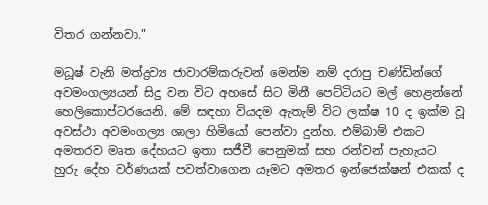විතර ගන්නවා."

මධූෂ් වැනි මත්ද්‍රව්‍ය ජාවාරම්කරුවන් මෙන්ම නම් දරාපු චණ්ඩින්ගේ අවමංගල්‍යයන් සිදු වන විට අහසේ සිට මිනී පෙට්ටියට මල් හෙළන්නේ හෙලිකොප්ටරයෙනි. මේ සඳහා වියදම ඇතැම් විට ලක්ෂ 10 ද ඉක්ම වූ අවස්ථා අවමංගල්‍ය ශාලා හිමියෝ පෙන්වා දුන්හ. එම්බාම් එකට අමතරව මෘත දේහයට ඉතා සජීවී පෙනුමක් සහ රන්වන් පැහැයට හුරු දේහ වර්ණයක් පවත්වාගෙන යෑමට අමතර ඉන්ජෙක්ෂන් එකක් ද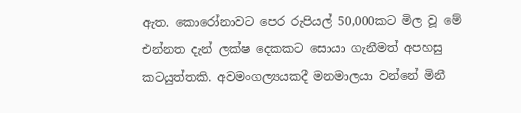ඇත. කොරෝනාවට පෙර රුපියල් 50,000කට මිල වූ මේ එන්නත දැන් ලක්ෂ දෙකකට සොයා ගැනීමත් අපහසු කටයුත්තකි. අවමංගල්‍යයකදී මනමාලයා වන්නේ මිනී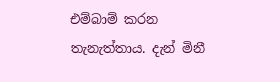එම්බාම් කරන තැනැත්තාය. දැන් මිනී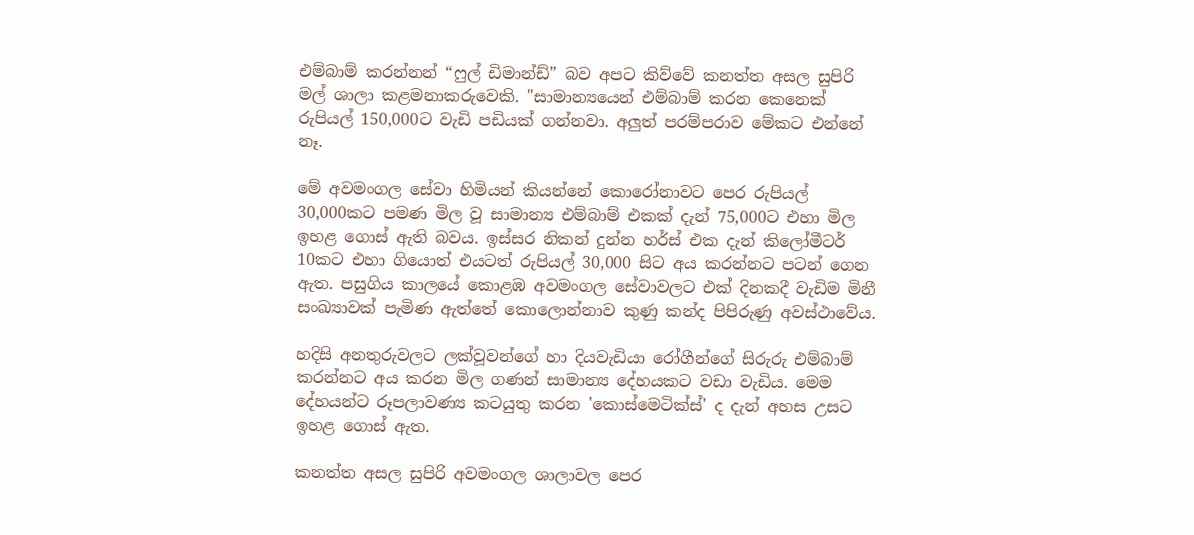එම්බාම් කරන්නන් “ෆුල් ඩිමාන්ඩ්” බව අපට කිව්වේ කනත්ත අසල සුපිරි මල් ශාලා කළමනාකරුවෙකි. "සාමාන්‍යයෙන් එම්බාම් කරන කෙනෙක් රුපියල් 150,000ට වැඩි පඩියක් ගන්නවා. අලුත් පරම්පරාව මේකට එන්නේ නෑ.

මේ අවමංගල සේවා හිමියන් කියන්නේ කොරෝනාවට පෙර රුපියල් 30,000කට පමණ මිල වූ සාමාන්‍ය එම්බාම් එකක් දැන් 75,000ට එහා මිල ඉහළ ගොස් ඇති බවය. ඉස්සර නිකන් දුන්න හර්ස් එක දැන් කිලෝමීටර් 10කට එහා ගියොත් එයටත් රුපියල් 30,000 සිට අය කරන්නට පටන් ගෙන ඇත. පසුගිය කාලයේ කොළඹ අවමංගල සේවාවලට එක් දිනකදී වැඩිම මිනී සංඛ්‍යාවක් පැමිණ ඇත්තේ කොලොන්නාව කුණු කන්ද පිපිරුණු අවස්ථාවේය.

හදිසි අනතුරුවලට ලක්වූවන්ගේ හා දියවැඩියා රෝගීන්ගේ සිරුරු එම්බාම් කරන්නට අය කරන මිල ගණන් සාමාන්‍ය දේහයකට වඩා වැඩිය. මෙම දේහයන්ට රූපලාවණ්‍ය කටයුතු කරන 'කොස්මෙටික්ස්' ද දැන් අහස උසට ඉහළ ගොස් ඇත.

කනත්ත අසල සුපිරි අවමංගල ශාලාවල පෙර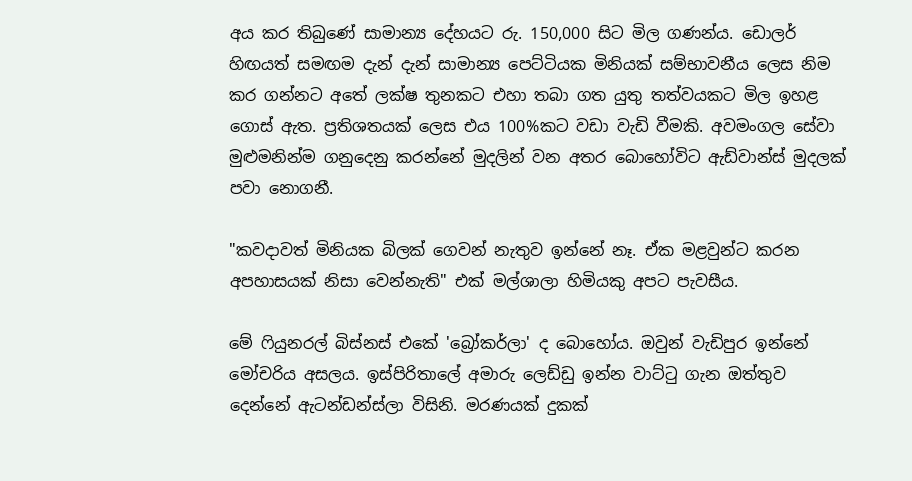අය කර තිබුණේ සාමාන්‍ය දේහයට රු. 150,000 සිට මිල ගණන්ය. ඩොලර් හිඟයත් සමඟම දැන් දැන් සාමාන්‍ය පෙට්ටියක මිනියක් සම්භාවනීය ලෙස නිම කර ගන්නට අතේ ලක්ෂ තුනකට එහා තබා ගත යුතු තත්වයකට මිල ඉහළ ගොස් ඇත. ප්‍රතිශතයක් ලෙස එය 100%කට වඩා වැඩි වීමකි. අවමංගල සේවා මුළුමනින්ම ගනුදෙනු කරන්නේ මුදලින් වන අතර බොහෝවිට ඇඩ්වාන්ස් මුදලක් පවා නොගනී.

"කවදාවත් මිනියක බිලක් ගෙවන් නැතුව ඉන්නේ නෑ. ඒක මළවුන්ට කරන අපහාසයක් නිසා වෙන්නැති" එක් මල්ශාලා හිමියකු අපට පැවසීය.

මේ ෆියුනරල් බිස්නස් එකේ 'බ්‍රෝකර්ලා' ද බොහෝය. ඔවුන් වැඩිපුර ඉන්නේ මෝචරිය අසලය. ඉස්පිරිතාලේ අමාරු ලෙඩ්ඩු ඉන්න වාට්ටු ගැන ඔත්තුව දෙන්නේ ඇටන්ඩන්ස්ලා විසිනි. මරණයක් දුකක්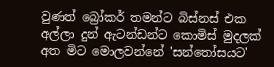වුණත් බ්‍රෝකර් තමන්ට බිස්නස් එක අල්ලා දුන් ඇටන්ඩන්ට කොමිස් මුදලක් අත මිට මොලවන්නේ 'සන්තෝසයට'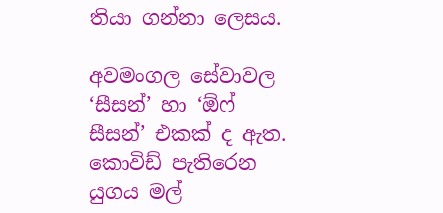තියා ගන්නා ලෙසය.

අවමංගල සේවාවල ‘සීසන්’ හා ‘ඕෆ් සීසන්’ එකක් ද ඇත. කොවිඩ් පැතිරෙන යුගය මල්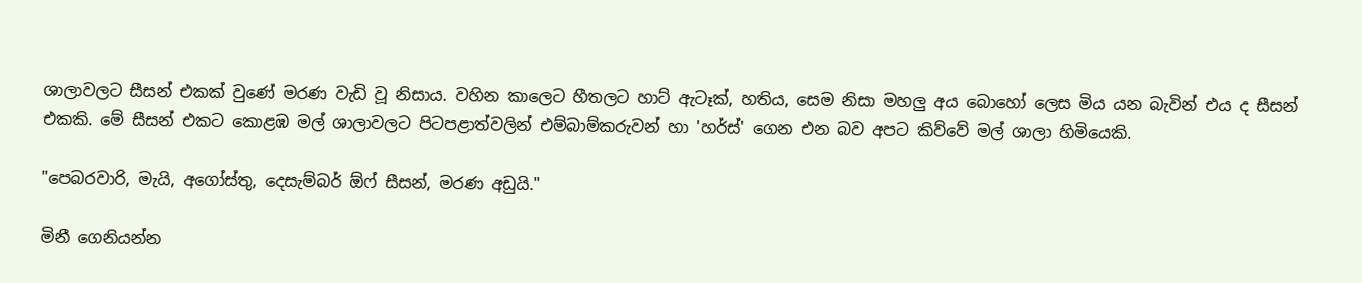ශාලාවලට සීසන් එකක් වුණේ මරණ වැඩි වූ නිසාය. වහින කාලෙට හීතලට හාට් ඇටෑක්, හතිය, සෙම නිසා මහලු අය බොහෝ ලෙස මිය යන බැවින් එය ද සීසන් එකකි. මේ සීසන් එකට කොළඹ මල් ශාලාවලට පිටපළාත්වලින් එම්බාම්කරුවන් හා 'හර්ස්' ගෙන එන බව අපට කිව්වේ මල් ශාලා හිමියෙකි.

"පෙබරවාරි, මැයි, අගෝස්තු, දෙසැම්බර් ඕෆ් සීසන්, මරණ අඩුයි."

මිනී ගෙනියන්න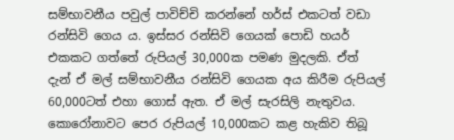සම්භාවනීය පවුල් පාවිච්චි කරන්නේ හර්ස් එකටත් වඩා රන්සිවි ගෙය ය. ඉස්සර රන්සිවි ගෙයක් පොඩි හයර් එකකට ගත්තේ රුපියල් 30,000ක පමණ මුදලකි. ඒත් දැන් ඒ මල් සම්භාවනීය රන්සිවි ගෙයක අය කිරීම රුපියල් 60,000ටත් එහා ගොස් ඇත. ඒ මල් සැරසිලි නැතුවය. කොරෝනාවට පෙර රුපියල් 10,000කට කළ හැකිව තිබූ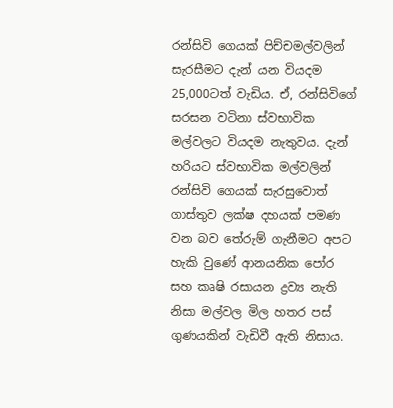රන්සිවි ගෙයක් පිච්චමල්වලින් සැරසීමට දැන් යන වියදම 25,000ටත් වැඩිය. ඒ, රන්සිවිගේ සරසන වටිනා ස්වභාවික මල්වලට වියදම නැතුවය. දැන් හරියට ස්වභාවික මල්වලින් රන්සිවි ගෙයක් සැරසුවොත් ගාස්තුව ලක්ෂ දහයක් පමණ වන බව තේරුම් ගැනීමට අපට හැකි වුණේ ආනයනික පෝර සහ කෘෂි රසායන ද්‍රව්‍ය නැති නිසා මල්වල මිල හතර පස් ගුණයකින් වැඩිවී ඇති නිසාය.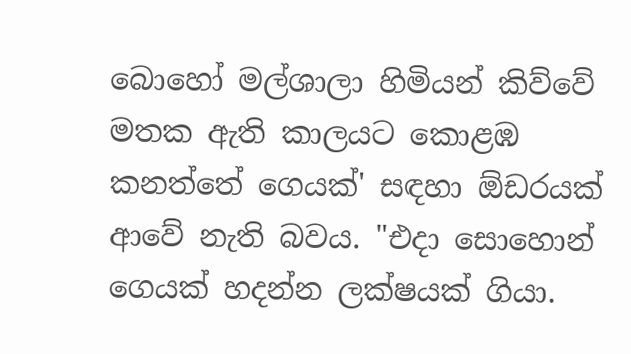බොහෝ මල්ශාලා හිමියන් කිව්වේ මතක ඇති කාලයට කොළඹ කනත්තේ ගෙයක්' සඳහා ඕඩරයක් ආවේ නැති බවය. "එදා සොහොන් ගෙයක් හදන්න ලක්ෂයක් ගියා.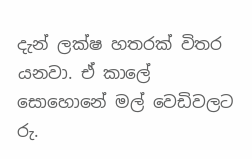දැන් ලක්ෂ හතරක් විතර යනවා. ඒ කාලේ සොහොනේ මල් වෙඩිවලට රු.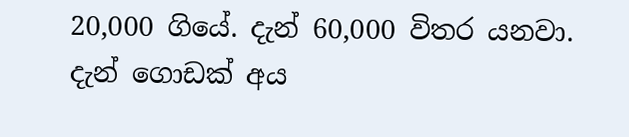20,000 ගියේ. දැන් 60,000 විතර යනවා. දැන් ගොඩක් අය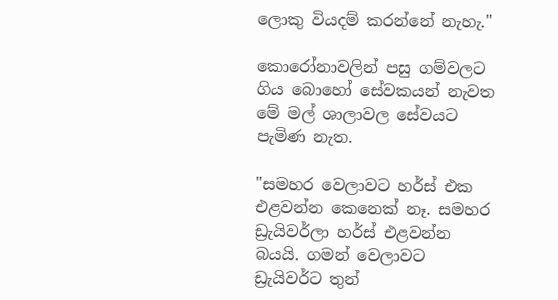ලොකු වියදම් කරන්නේ නැහැ."

කොරෝනාවලින් පසු ගම්වලට ගිය බොහෝ සේවකයන් නැවත මේ මල් ශාලාවල සේවයට පැමිණ නැත.

"සමහර වෙලාවට හර්ස් එක එළවන්න කෙනෙක් නෑ. සමහර ඩ්‍රැයිවර්ලා හර්ස් එළවන්න බයයි. ගමන් වෙලාවට ඩ්‍රැයිවර්ට තුන්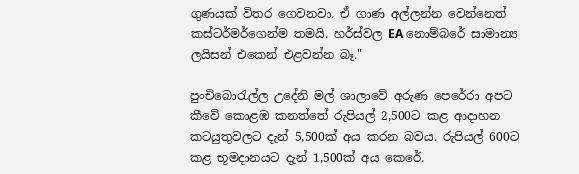ගුණයක් විතර ගෙවනවා. ඒ ගාණ අල්ලන්න වෙන්නෙත් කස්ටර්මර්ගෙන්ම තමයි. හර්ස්වල EA නොම්බරේ සාමාන්‍ය ලයිසන් එකෙන් එළවන්න බෑ."

පුංචිබොරැල්ල උදේනි මල් ශාලාවේ අරුණ පෙරේරා අපට කීවේ කොළඹ කනත්තේ රුපියල් 2,500ට කළ ආදාහන කටයුතුවලට දැන් 5,500ක් අය කරන බවය. රුපියල් 600ට කළ භූමදානයට දැන් 1,500ක් අය කෙරේ.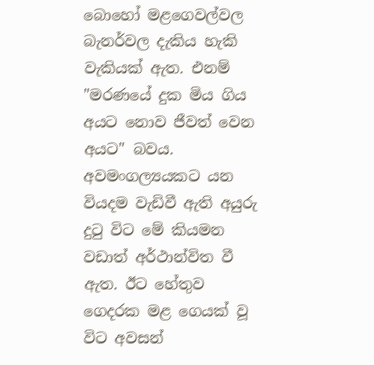බොහෝ මළගෙවල්වල බැනර්වල දැකිය හැකි වැකියක් ඇත. එනම් "මරණයේ දුක මිය ගිය අයට නොව ජීවත් වෙන අයට" බවය. අවමංගල්‍යයකට යන වියදම වැඩිවී ඇති අයුරු දුටු විට මේ කියමන වඩාත් අර්ථාන්විත වී ඇත. ඊට හේතුව ගෙදරක මළ ගෙයක් වූ විට අවසන්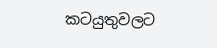කටයුතුවලට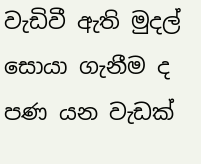වැඩිවී ඇති මුදල් සොයා ගැනීම ද පණ යන වැඩක්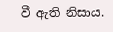වී ඇති නිසාය.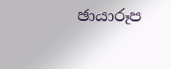ඡායාරූප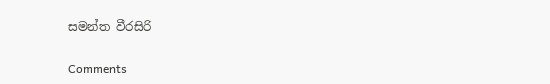සමන්ත වීරසිරි

Comments